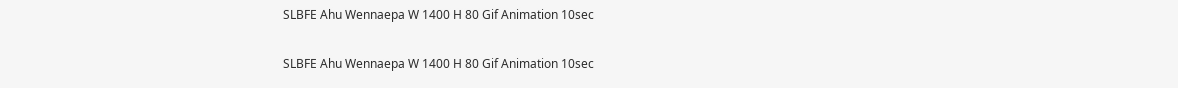SLBFE Ahu Wennaepa W 1400 H 80 Gif Animation 10sec

SLBFE Ahu Wennaepa W 1400 H 80 Gif Animation 10sec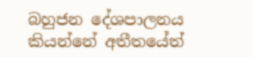බහුජන දේශපාලනය කියන්නේ අතීතයේත්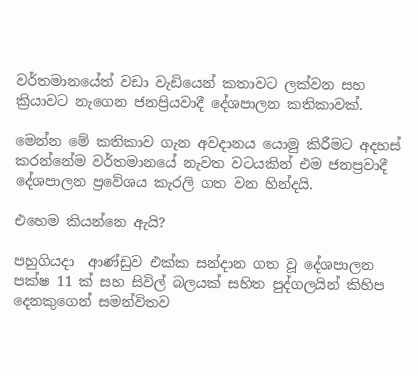වර්තමානයේත් වඩා වැඩියෙන් කතාවට ලක්වන සහ ක්‍රියාවට නැගෙන ජනප්‍රියවාදී දේශපාලන කතිකාවක්.

මෙන්න මේ කතිකාව ගැන අවදානය යොමු කිරීමට අදහස් කරන්නේම වර්තමානයේ නැවත වටයකින් එම ජනප්‍රවාදී දේශපාලන ප්‍රවේශය කැරලි ගත වන හින්දයි.

එහෙම කියන්නෙ ඇයි?

පහුගියදා  ආණ්ඩුව එක්ක සන්දාන ගත වූ දේශපාලන පක්ෂ 11 ක් සහ සිවිල් බලයක් සහිත පුද්ගලයින් කිහිප දෙනකුගෙන් සමන්විතව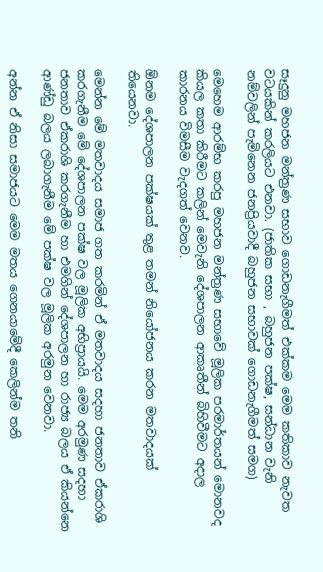සෑදුනු මහජන මන්ත්‍රණ සභාව ගොඩනැගීමත් එක්කම මෙම කතිකාව නැවත වටයකින් කරලියට එනවා. (ජාතික සභා , බහුජන පක්ෂ, සන්ධාන වැනි නම්වලින් පැමිනෙන ජනප්‍රියවාදී බහුජන සභාවක් ගොඩනැගීමත් සමග)

මෙහෙම ආරම්භ කරපු මහජන මන්ත්‍රණ සභාවේ මූලික පරමාර්තයන් මොනවද කියල කතා කිරීමට කලින් මෙවැනි දේශපාලන ආකෘතීන් බිහිවීමට අදාල කාරනය විමසීම වැදගත් වෙනව.

ඕනම දේශපාලන පක්ෂයක් තුළ තමන් නියෝජනය කරන මතවාදයක් තියෙනවා.

මෙන්න මේ මතවාදය සමාජ ගත කරමින් ඒ මතවාදය සදහා ජනතාව ඒකරාශි කරගැනීම මේ දේශපාලන පක්ෂ වල මූලික අභිප්‍රායයි. මෙම අරමුණ සදහා ජනතාව ඒකරාශි කරගැනීම හා එමගින් දේශපාලන හා රාජ්‍ය බලය ඒ කියන්නෙ ආණ්ඩු බලය ලබාගැනීම මේ පක්ෂ වල මූලික අරමුන වෙනවා.

අන්න ඒ නිසා සමාජයට මෙම මතය ගෙනයාමේදී කෙලින්ම තනි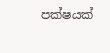පක්ෂයක්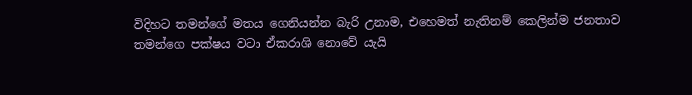විදිහට තමන්ගේ මතය ගෙනියන්න බැරි උනාම, එහෙමත් නැතිනම් කෙලින්ම ජනතාව තමන්ගෙ පක්ෂය වටා ඒකරාශි නොවේ යැයි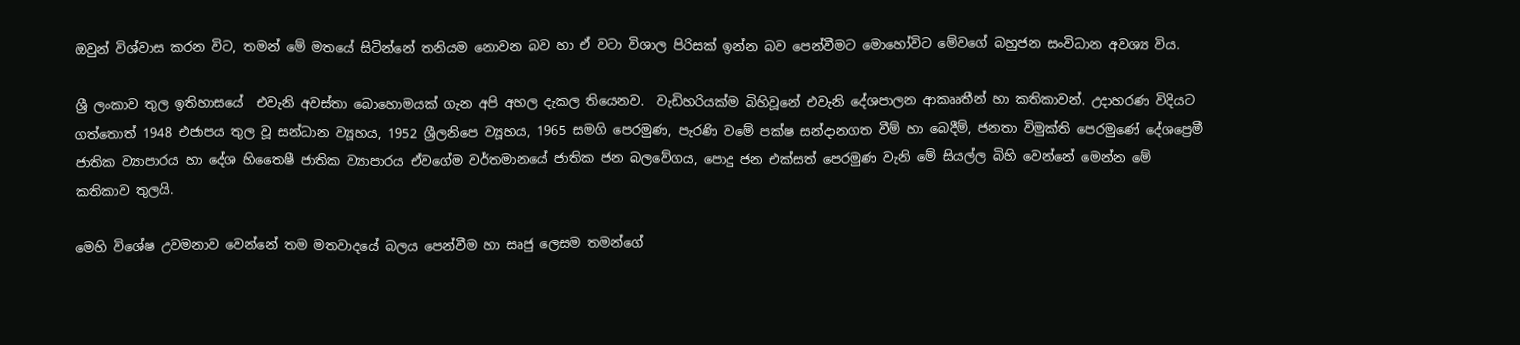ඔවුන් විශ්වාස කරන විට, තමන් මේ මතයේ සිටින්නේ තනියම නොවන බව හා ඒ වටා විශාල පිරිසක් ඉන්න බව පෙන්වීමට මොහෝවිට මේවගේ බහුජන සංවිධාන අවශ්‍ය විය.

ශ්‍රී ලංකාව තුල ඉතිහාසයේ  එවැනි අවස්තා බොහොමයක් ගැන අපි අහල දැකල තියෙනව.  වැඩිහරියක්ම බිහිවූනේ එවැනි දේශපාලන ආකෲතීන් හා කතිකාවන්‍. උදාහරණ විදියට ගත්තොත් 1948 එජාපය තුල වූ සන්ධාන ව්‍යූහය, 1952 ශ්‍රීලනිපෙ ව්‍යූහය, 1965 සමගි පෙරමුණ, පැරණි වමේ පක්ෂ සන්දානගත වීම් හා බෙදීම්, ජනතා විමුක්ති පෙරමුණේ දේශප්‍රෙමී ජාතික ව්‍යාපාරය හා දේශ හිතෛෂී ජාතික ව්‍යාපාරය ඒවගේම වර්තමානයේ ජාතික ජන බලවේගය, පොදු ජන එක්සත් පෙරමුණ වැනි මේ සියල්ල බිහි වෙන්නේ මෙන්න මේ කතිකාව තුලයි.

මෙහි විශේෂ උවමනාව වෙන්නේ තම මතවාදයේ බලය පෙන්වීම හා සෘජු ලෙසම තමන්ගේ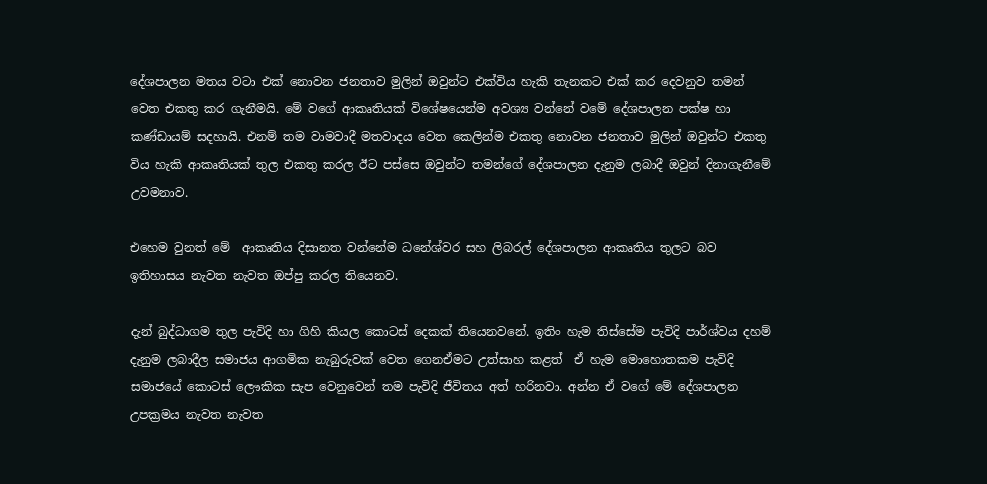දේශපාලන මතය වටා එක් නොවන ජනතාව මුලින් ඔවුන්ට එක්විය හැකි තැනකට එක් කර දෙවනුව තමන් වෙත එකතු කර ගැනීමයි. මේ වගේ ආකෘතියක් විශේෂයෙන්ම අවශ්‍ය වන්නේ වමේ දේශපාලන පක්ෂ හා කණ්ඩායම් සදහායි. එනම් තම වාමවාදී මතවාදය වෙත කෙලින්ම එකතු නොවන ජනතාව මුලින් ඔවුන්ට එකතු විය හැකි ආකෘතියක් තුල එකතු කරල ඊට පස්සෙ ඔවුන්ට තමන්ගේ දේශපාලන දැනුම ලබාදී ඔවුන් දිනාගැනීමේ උවමනාව.

එහෙම වුනත් මේ  ආකෘතිය දිසානත වන්නේම ධනේශ්වර සහ ලිබරල් දේශපාලන ආකෘතිය තුලට බව ඉතිහාසය නැවත නැවත ඔප්පු කරල තියෙනව.

දැන් බුද්ධාගම තුල පැවිදි හා ගිහි කියල කොටස් දෙකක් තියෙනවනේ. ඉතිං හැම තිස්සේම පැවිදි පාර්ශ්වය දහම් දැනුම ලබාදීල සමාජය ආගමික නැබුරුවක් වෙත ගෙනඒමට උත්සාහ කළත්  ඒ හැම මොහොතකම පැවිදි සමාජයේ කොටස් ලෞකික සැප වෙනුවෙන් තම පැවිදි ජීවිතය අත් හරිනවා. අන්න ඒ වගේ මේ දේශපාලන උපක්‍රමය නැවත නැවත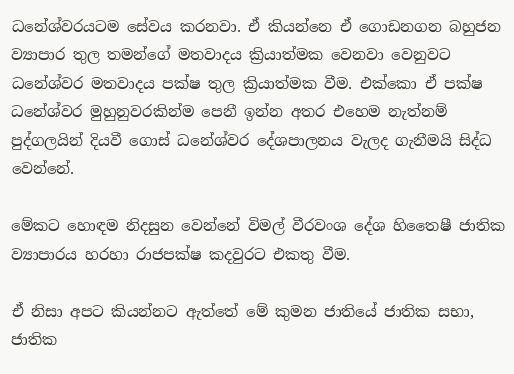ධනේශ්වරයටම සේවය කරනවා. ඒ කියන්නෙ ඒ ගොඩනගන බහුජන ව්‍යාපාර තුල තමන්ගේ මතවාදය ක්‍රියාත්මක වෙනවා වෙනුවට ධනේශ්වර මතවාදය පක්ෂ තුල ක්‍රියාත්මක වීම. එක්කො ඒ පක්ෂ ධනේශ්වර මුහුනුවරකින්ම පෙනී ඉන්න අතර එහෙම නැත්නම් පුද්ගලයින් දියවී ගොස් ධනේශ්වර දේශපාලනය වැලද ගැනීමයි සිද්ධ වෙන්නේ.

මේකට හොඳම නිදසුන වෙන්නේ විමල් වීරවංශ දේශ හිතෛෂී ජාතික ව්‍යාපාරය හරහා රාජපක්ෂ කදවුරට එකතු වීම.

ඒ නිසා අපට කියන්නට ඇත්තේ මේ කුමන ජාතියේ ජාතික සභා, ජාතික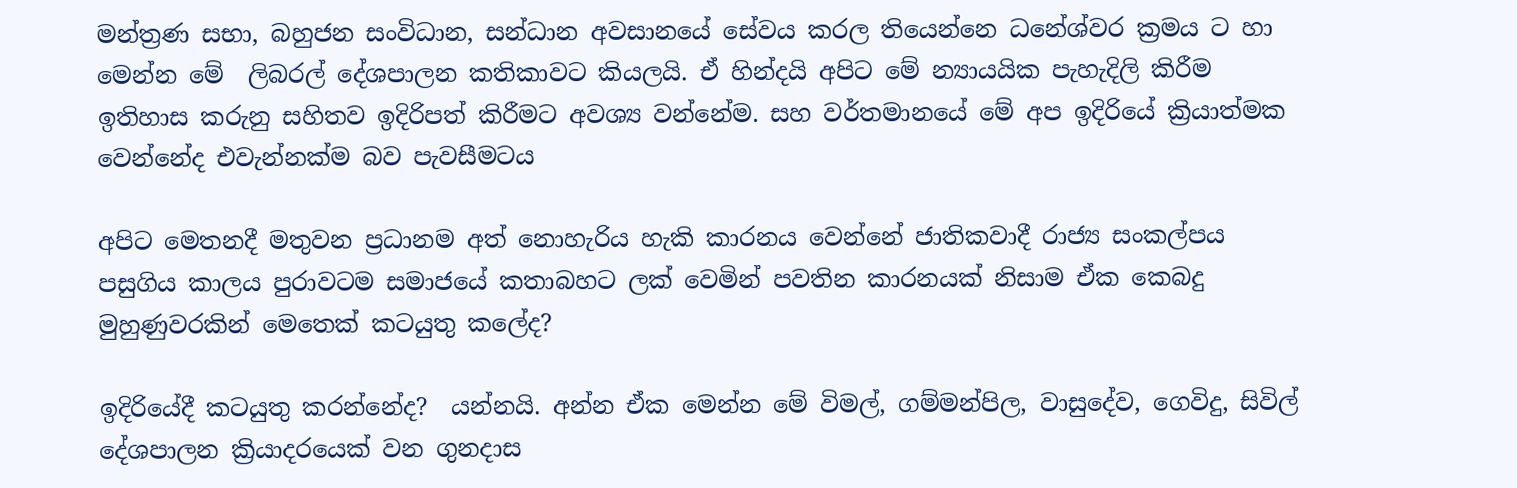මන්ත්‍රණ සභා, බහුජන සංවිධාන, සන්ධාන අවසානයේ සේවය කරල තියෙන්නෙ ධනේශ්වර ක්‍රමය ට හා මෙන්න මේ  ලිබරල් දේශපාලන කතිකාවට කියලයි. ඒ හින්දයි අපිට මේ න්‍යායයික පැහැදිලි කිරීම ඉතිහාස කරුනු සහිතව ඉදිරිපත් කිරීමට අවශ්‍ය වන්නේම. සහ වර්තමානයේ මේ අප ඉදිරියේ ක්‍රියාත්මක වෙන්නේද එවැන්නක්ම බව පැවසීමටය‍‍

අපිට මෙතනදී මතුවන ප්‍රධානම අත් නොහැරිය හැකි කාරනය වෙන්නේ ජාතිකවාදී රාජ්‍ය සංකල්පය පසුගිය කාලය පුරාවටම සමාජයේ කතාබහට ලක් වෙමින් පවතින කාරනයක් නිසාම ඒක කෙබදු මුහුණුවරකින් මෙතෙක් කටයුතු කලේද?

ඉදිරියේදී කටයුතු කරන්නේද?  යන්නයි. අන්න ඒක මෙන්න මේ විමල්, ගම්මන්පිල, වාසුදේව, ගෙවිදු, සිවිල් දේශපාලන ක්‍රියාදරයෙක් වන ගුනදාස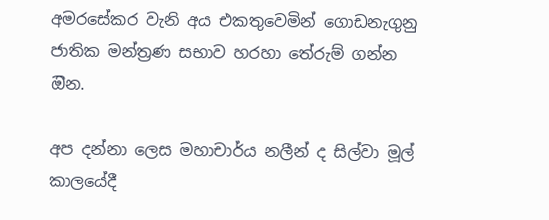අමරසේකර වැනි අය එකතුවෙමින් ගොඩනැගුනු ජාතික මන්ත්‍රණ සභාව හරහා තේරුම් ගන්න ඔින.

අප දන්නා ලෙස මහාචාර්ය නලීන් ද සිල්වා මූල් කාලයේදී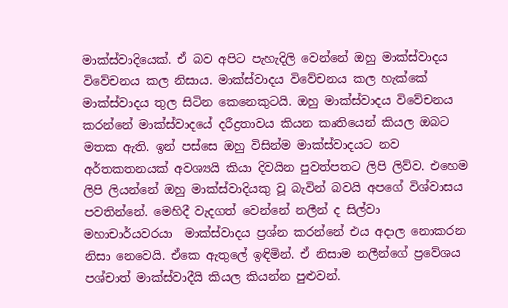මාක්ස්වාදියෙක්. ඒ බව අපිට පැහැදිලි වෙන්නේ ඔහු මාක්ස්වාදය විවේචනය කල නිසාය. මාක්ස්වාදය විවේචනය කල හැක්කේ මාක්ස්වාදය තුල සිටින කෙනෙකුටයි. ඔහු මාක්ස්වාදය විවේචනය කරන්නේ මාක්ස්වාදයේ දරීද්‍රතාවය කියන කෘතියෙන් කියල ඔබට මතක ඇති. ඉන් පස්සෙ ඔහු විසින්ම මාක්ස්වාදයට නව අර්තකතනයක් අවශ්‍යයි කියා දිවයින පුවත්පතට ලිපි ලිව්ව. එහෙම ලිපි ලියන්නේ ඔහු මාක්ස්වාදියකු වූ බැවින් බවයි අපගේ විශ්වාසය පවතින්නේ. මෙහිදී වැදගත් වෙන්නේ නලීන් ද සිල්වා මහාචාර්යවරයා  මාක්ස්වාදය ප්‍රශ්න කරන්නේ එය අදාල නොකරන නිසා නෙවෙයි. ඒකෙ ඇතුලේ ඉඳිමින්. ඒ නිසාම නලීන්ගේ ප්‍රවේශය පශ්චාත් මාක්ස්වාදීයි කියල කියන්න පුළුවන්.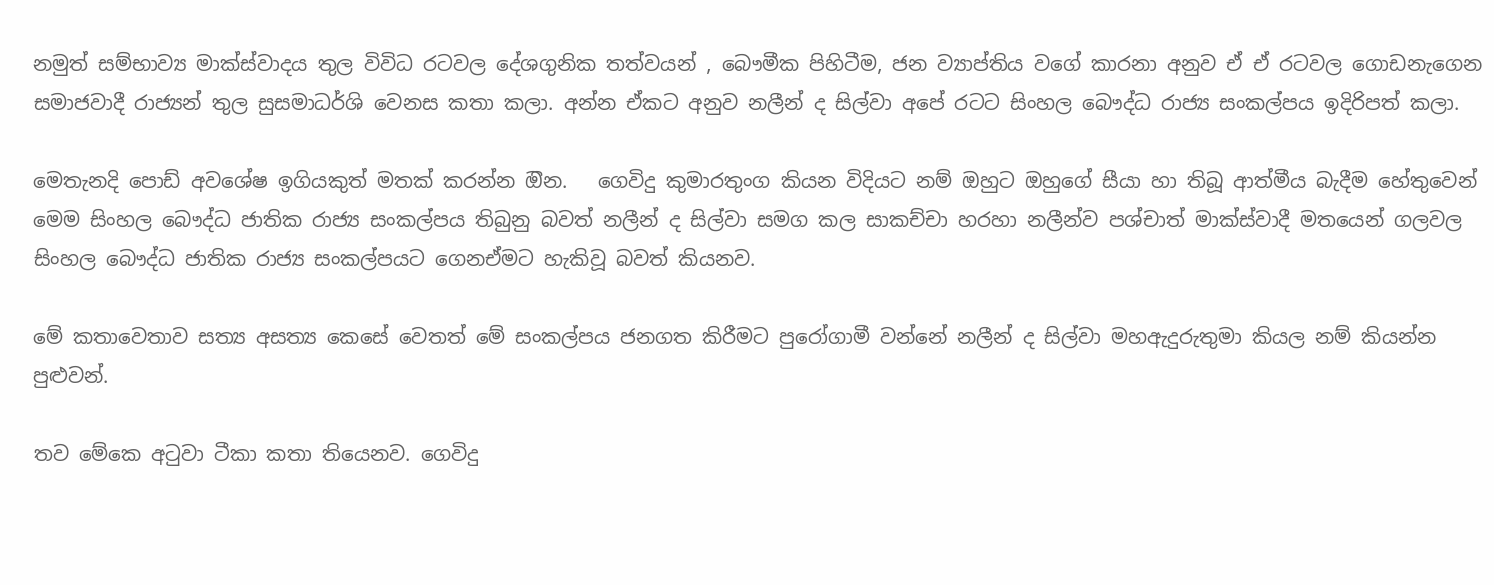නමුත් සම්භාව්‍ය මාක්ස්වාදය තුල විවිධ රටවල දේශගුනික තත්වයන් , බෞමීක පිහිටීම, ජන ව්‍යාප්තිය වගේ කාරනා අනුව ඒ ඒ රටවල ගොඩනැගෙන සමාජවාදී රාජ්‍යන් තුල සුසමාධර්ශි වෙනස කතා කලා. අන්න ඒකට අනුව නලීන් ද සිල්වා අපේ රටට සිංහල බෞද්ධ රාජ්‍ය සංකල්පය ඉදිරිපත් කලා.

මෙතැනදි පොඩ් අවශේෂ ඉගියකුත් මතක් කරන්න ඔින.   ගෙවිදු කුමාරතුංග කියන විදියට නම් ඔහුට ඔහුගේ සීයා හා තිබූ ආත්මීය බැදීම හේතුවෙන් මෙම සිංහල බෞද්ධ ජාතික රාජ්‍ය සංකල්පය තිබුනු බවත් නලීන් ද සිල්වා සමග කල සාකච්චා හරහා නලීන්ව පශ්චාත් මාක්ස්වාදී මතයෙන් ගලවල සිංහල බෞද්ධ ජාතික රාජ්‍ය සංකල්පයට ගෙනඒමට හැකිවූ බවත් කියනව.

මේ කතාවෙතාව සත්‍ය අසත්‍ය කෙසේ වෙතත් මේ සංකල්පය ජනගත කිරීමට පුරෝගාමී වන්නේ නලීන් ද සිල්වා මහඇදුරුතුමා කියල නම් කියන්න පුළුවන්.

තව මේකෙ අටුවා ටීකා කතා තියෙනව. ගෙවිදු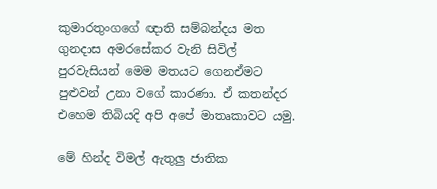කුමාරතුංගගේ ඥාති සම්බන්දය මත ගුනදාස අමරසේකර වැනි සිවිල් පුරවැසියන් මෙම මතයට ගෙනඒමට පුළුවන් උනා වගේ කාරණා. ඒ කතන්දර එහෙම තිබියදි අපි අපේ මාතෘකාවට යමු.

මේ හින්ද විමල් ඇතුලු ජාතික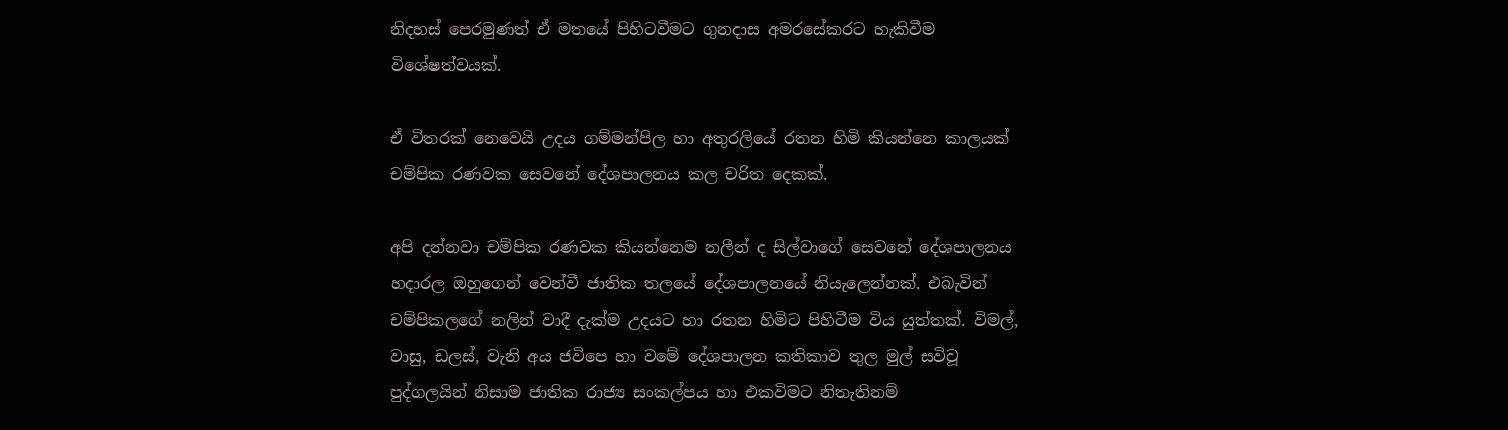නිදහස් පෙරමුණත් ඒ මතයේ පිහිටවීමට ගුනදාස අමරසේකරට හැකිවීම විශේෂත්වයක්.

ඒ විතරක් නෙවෙයි උදය ගම්මන්පිල හා අතුරලියේ රතන හිමි කියන්නෙ කාලයක් චම්පික රණවක සෙවනේ දේශපාලනය කල චරිත දෙකක්.

අපි දන්නවා චම්පික රණවක කියන්නෙම නලීන් ද සිල්වාගේ සෙවනේ දේශපාලනය හදාරල ඔහුගෙන් වෙන්වී ජාතික තලයේ දේශපාලනයේ නියැලෙන්නක්. එබැවින් චම්පිකලගේ නලින් වාදී දැක්ම උදයට හා රතන හිමිට පිහිටීම විය යුත්තක්. විමල්, වාසු, ඩලස්, වැනි අය ජවිපෙ හා වමේ දේශපාලන කතිකාව තුල මුල් සවිවූ පුද්ගලයින් නිසාම ජාතික රාජ්‍ය සංකල්පය හා එකවිමට නිතැතිනම්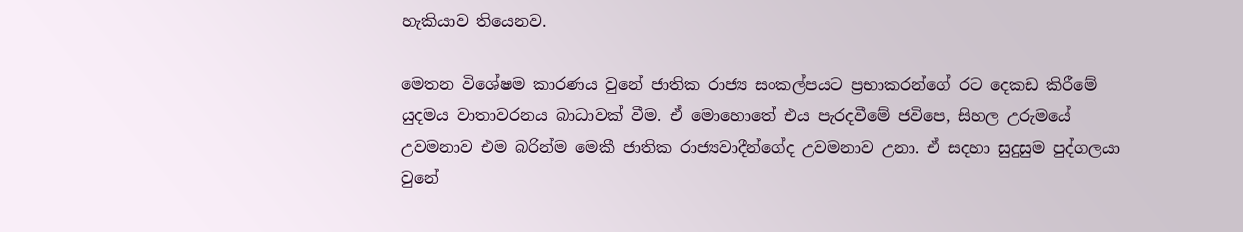හැකියාව තියෙනව.

මෙතන විශේෂම කාරණය වුනේ ජාතික රාජ්‍ය සංකල්පයට ප්‍රභාකරන්ගේ රට දෙකඩ කිරීමේ යුදමය වාතාවරනය බාධාවක් වීම. ඒ මොහොතේ එය පැරදවීමේ ජවිපෙ, සිහල උරුමයේ උවමනාව එම බරින්ම මෙකී ජාතික රාජ්‍යවාදීන්ගේද උවමනාව උනා. ඒ සදහා සුදුසුම පුද්ගලයා වුනේ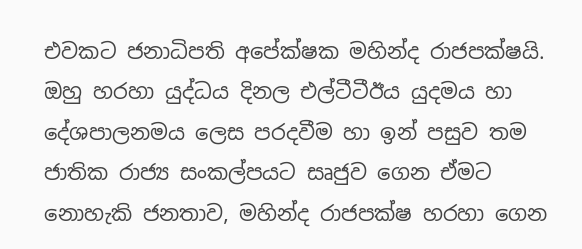එවකට ජනාධිපති අපේක්ෂක මහින්ද රාජපක්ෂයි. ඔහු හරහා යුද්ධය දිනල එල්ටීටීඊය යුදමය හා දේශපාලනමය ලෙස පරදවීම හා ඉන් පසුව තම ජාතික රාජ්‍ය සංකල්පයට සෘජුව ගෙන ඒමට නොහැකි ජනතාව, මහින්ද රාජපක්ෂ හරහා ගෙන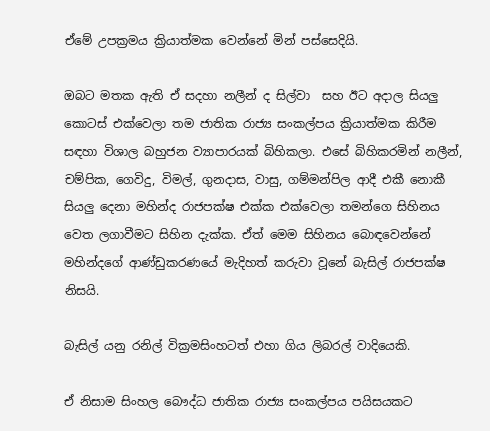ඒමේ උපක්‍රමය ක්‍රියාත්මක වෙන්නේ මින් පස්සෙදියි.

ඔබට මතක ඇති ඒ සදහා නලීන් ද සිල්වා  සහ ඊට අදාල සියලු කොටස් එක්වෙලා තම ජාතික රාජ්‍ය සංකල්පය ක්‍රියාත්මක කිරීම සඳහා විශාල බහුජන ව්‍යාපාරයක් බිහිකලා. එසේ බිහිකරමින් නලීන්, චම්පික, ගෙවිදු, විමල්, ගුනදාස, වාසු, ගම්මන්පිල ආදී එකී නොකී සියලු දෙනා මහින්ද රාජපක්ෂ එක්ක එක්වෙලා තමන්ගෙ සිහිනය වෙත ලගාවීමට සිහින දැක්ක. ඒත් මෙම සිහිනය බොඳවෙන්නේ මහින්දගේ ආණ්ඩුකරණයේ මැදිහත් කරුවා වූනේ බැසිල් රාජපක්ෂ නිසයි.

බැසිල් යනු රනිල් වික්‍රමසිංහටත් එහා ගිය ලිබරල් වාදියෙකි.

ඒ නිසාම සිංහල බෞද්ධ ජාතික රාජ්‍ය සංකල්පය පයිසයකට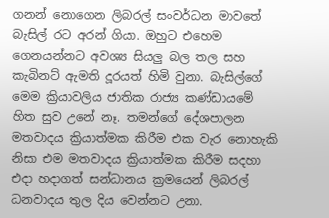ගනන් නොගෙන ලිබරල් සංවර්ධන මාවතේ බැසිල් රට අරන් ගියා. ඔහුට එහෙම ගෙනයන්නට අවශ්‍ය සියලු බල තල සහ කැබිනට් ඇමති දූරයත් හිමි වුනා. බැසිල්ගේ මෙම ක්‍රියාවලිය ජාතික රාජ්‍ය කණ්ඩායමේ හිත සුව උනේ නෑ. තමන්ගේ දේශපාලන මතවාදය ක්‍රියාත්මක කිරීම එක වැර නොහැකි නිසා එම මතවාදය ක්‍රියාත්මක කිරීම සදහා එදා හදාගත් සන්ධානය ක්‍රමයෙන් ලිබරල් ධනවාදය තුල දිය වෙන්නට උනා.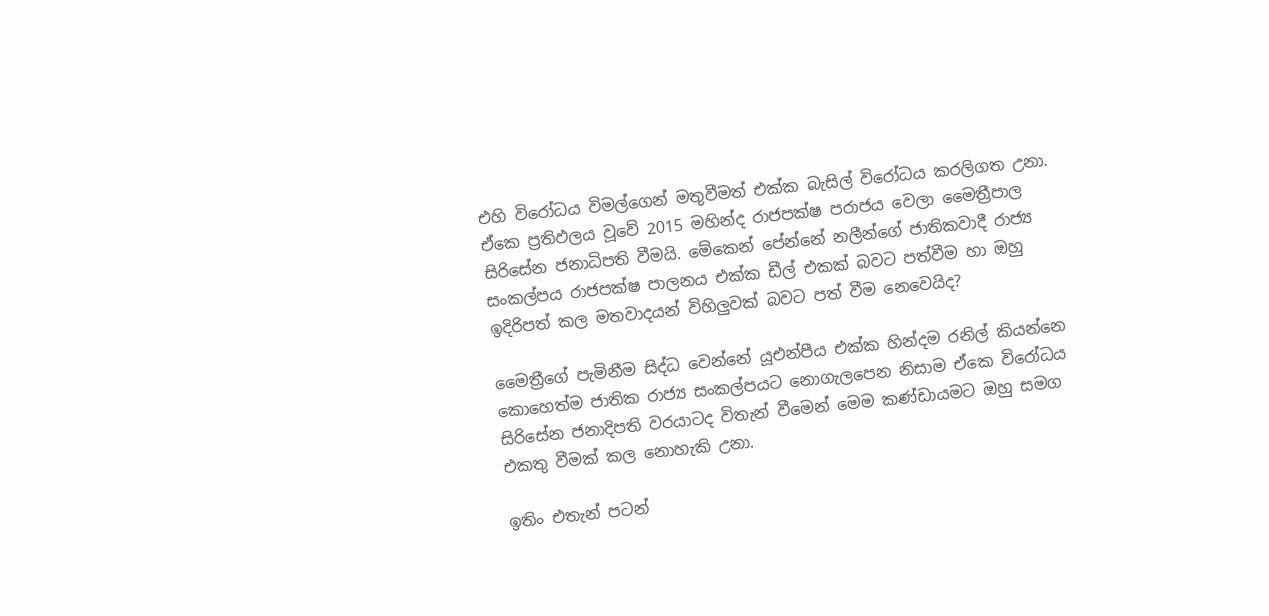එහි විරෝධය විමල්ගෙන් මතුවීමත් එක්ක බැසිල් විරෝධය කරලිගත උනා. ඒකෙ ප්‍රතිඵලය වූවේ 2015 මහින්ද රාජපක්ෂ පරාජය වෙලා මෛත්‍රීපාල සිරිසේන ජනාධිපති වීමයි. මේකෙන් පේන්නේ නලීන්ගේ ජාතිකවාදී රාජ්‍ය සංකල්පය රාජපක්ෂ පාලනය එක්ක ඩීල් එකක් බවට පත්වීම හා ඔහු ඉදිරිපත් කල මතවාදයන් විහිලුවක් බවට පත් වීම නෙවෙයිද?

මෛත්‍රීගේ පැමිනීම සිද්ධ වෙන්නේ යූඑන්පීය එක්ක හින්දම රනිල් කියන්නෙ කොහෙත්ම ජාතික රාජ්‍ය සංකල්පයට නොගැලපෙන නිසාම ඒකෙ විරෝධය සිරිසේන ජනාදිපති වරයාටද විතැන් වීමෙන් මෙම කණ්ඩායමට ඔහු සමග එකතු වීමක් කල නොහැකි උනා.

ඉතිං එතැන් පටන්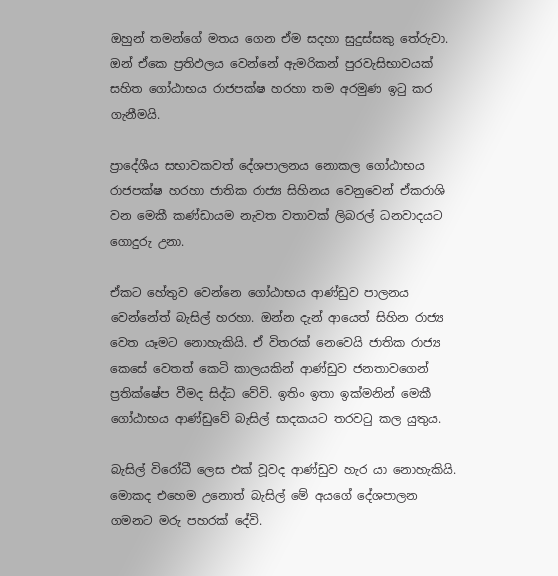ඔහුන් තමන්ගේ මතය ගෙන ඒම සදහා සුදුස්සකු තේරුවා. ඔන් ඒකෙ ප්‍රතිඵලය වෙන්නේ ඇමරිකන් පුරවැසිභාවයක් සහිත ගෝඨාභය රාජපක්ෂ හරහා තම අරමුණ ඉටු කර ගැනීමයි.

ප්‍රාදේශීය සභාවකවත් දේශපාලනය නොකල ගෝඨාභය රාජපක්ෂ හරහා ජාතික රාජ්‍ය සිහිනය වෙනුවෙන් ඒකරාශි වන මෙකී කණ්ඩායම නැවත වතාවක් ලිබරල් ධනවාදයට ගොදුරු උනා.

ඒකට හේතුව වෙන්නෙ ගෝඨාභය ආණ්ඩුව පාලනය වෙන්නේත් බැසිල් හරහා. ඔන්න දැන් ආයෙත් සිහින රාජ්‍ය වෙත යෑමට නොහැකියි. ඒ විතරක් නෙවෙයි ජාතික රාජ්‍ය කෙසේ වෙතත් කෙටි කාලයකින් ආණ්ඩුව ජනතාවගෙන් ප්‍රතික්ෂේප වීමද සිද්ධ වේවි. ඉතිං ඉතා ඉක්මනින් මෙකී ගෝඨාභය ආණ්ඩුවේ බැසිල් සාදකයට තරවටු කල යුතුය.

බැසිල් විරෝධී ලෙස එක් වූවද ආණ්ඩුව හැර යා නොහැකියි. මොකද එහෙම උනොත් බැසිල් මේ අයගේ දේශපාලන ගමනට මරු පහරක් දේවි.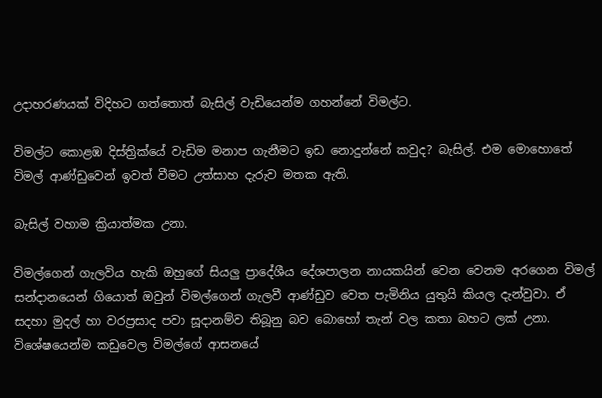උදාහරණයක් විදිහට ගත්තොත් බැසිල් වැඩියෙන්ම ගහන්නේ විමල්ට.

විමල්ට කොළඹ දිස්ත්‍රික්යේ වැඩිම මනාප ගැනීමට ඉඩ නොදුන්නේ කවුද? බැසිල්. එම මොහොතේ විමල් ආණ්ඩුවෙන් ඉවත් වීමට උත්සාහ දැරුව මතක ඇති.

බැසිල් වහාම ක්‍රියාත්මක උනා.

විමල්ගෙන් ගැලවිය හැකි ඔහුගේ සියලු ප්‍රාදේශීය දේශපාලන නායකයින් වෙන වෙනම අරගෙන විමල් සන්දානයෙන් ගියොත් ඔවුන් විමල්ගෙන් ගැලවී ආණ්ඩුව වෙත පැමිනිය යුතුයි කියල දැන්වුවා. ඒ සදහා මුදල් හා වරප්‍රසාද පවා සූදානම්ව තිබූනු බව බොහෝ තැන් වල කතා බහට ලක් උනා. විශේෂයෙන්ම කඩුවෙල විමල්ගේ ආසනයේ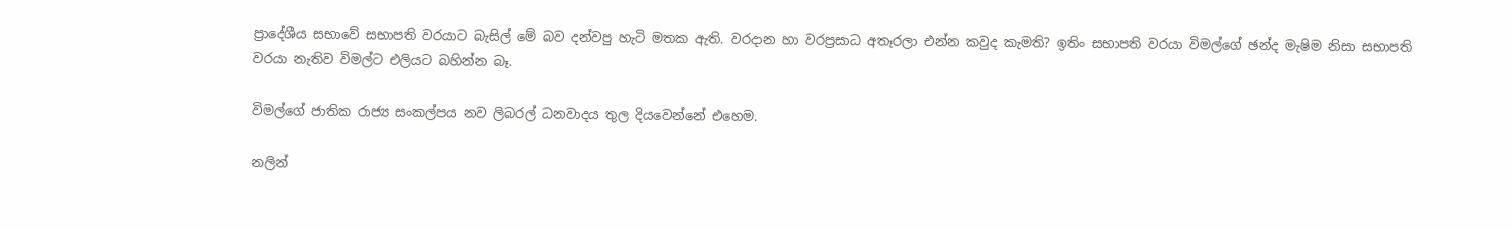ප්‍රාදේශීය සභාවේ සභාපති වරයාට බැසිල් මේ බව දන්වපු හැටි මතක ඇති. වරදාන හා වරප්‍රසාධ අතෑරලා එන්න කවුද කැමති? ඉතිං සභාපති වරයා විමල්ගේ ඡන්ද මැෂිම නිසා සභාපති වරයා නැතිව විමල්ට එලියට බහින්න බෑ.

විමල්ගේ ජාතික රාජ්‍ය සංකල්පය නව ලිබරල් ධනවාදය තුල දියවෙන්නේ එහෙම.

නලින්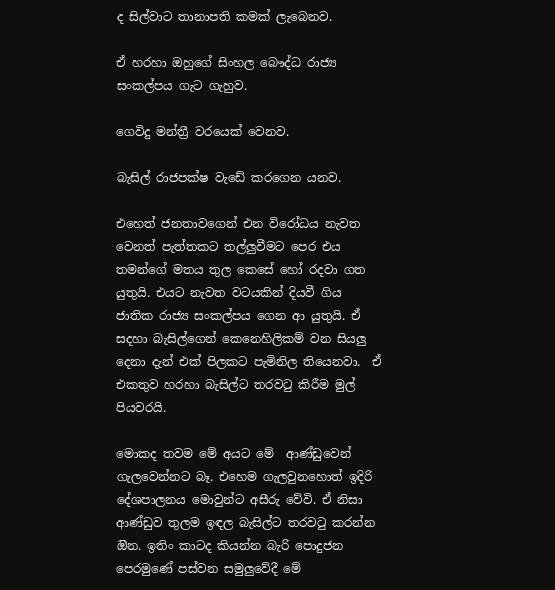ද සිල්වාට තානාපති කමක් ලැබෙනව.

ඒ හරහා ඔහුගේ සිංහල බෞද්ධ රාජ්‍ය සංකල්පය ගැට ගැහුව.

ගෙවිදු මන්ත්‍රී වරයෙක් වෙනව.

බැසිල් රාජපක්ෂ වැඩේ කරගෙන යනව.

එහෙත් ජනතාවගෙන් එන විරෝධය නැවත වෙනත් පැත්තකට තල්ලුවීමට පෙර එය තමන්ගේ මතය තුල කෙසේ හෝ රදවා ගත යුතුයි. එයට නැවත වටයකින් දියවී ගිය ජාතික රාජ්‍ය සංකල්පය ගෙන ආ යුතුයි. ඒ සදහා බැසිල්ගෙන් කෙනෙහිලිකම් වන සියලු දෙනා දැන් එක් පිලකට පැමිනිල තියෙනවා.  ඒ එකතුව හරහා බැසිල්ට තරවටු කිරීම මුල් පියවරයි.

මොකද තවම මේ අයට මේ  ආණ්ඩුවෙන් ගැලවෙන්නට බෑ. එහෙම ගැලවුනහොත් ඉදිරි දේශපාලනය මොවුන්ට අසීරු වේවි. ඒ නිසා ආණ්ඩුව තුලම ඉඳල බැසිල්ට තරවටු කරන්න ඔින. ඉතිං කාටද කියන්න බැරි පොදුජන පෙරමුණේ පස්වන සමුලුවේදී මේ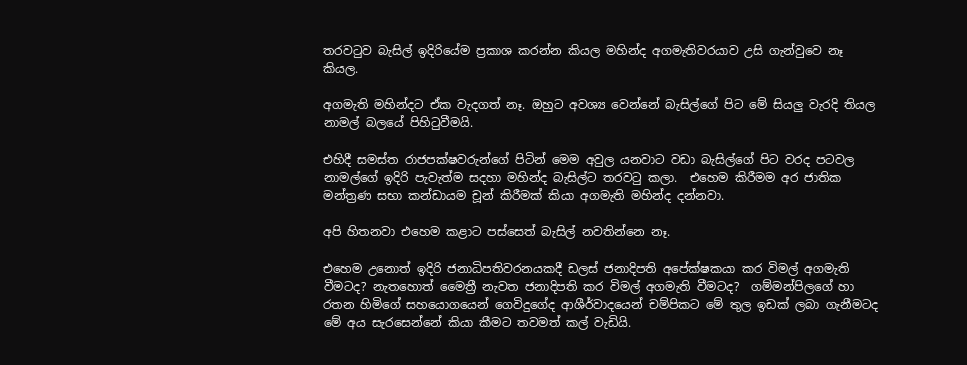තරවටුව බැසිල් ඉදිරියේම ප්‍රකාශ කරන්න කියල මහින්ද අගමැතිවරයාව උසි ගැන්වුවෙ නෑ කියල.

අගමැති මහින්දට ඒක වැදගත් නෑ. ඔහුට අවශ්‍ය වෙන්නේ බැසිල්ගේ පිට මේ සියලු වැරදි තියල නාමල් බලයේ පිහිටුවීමයි.

එහිදී සමස්ත රාජපක්ෂවරුන්ගේ පිටින් මෙම අවුල යනවාට වඩා බැසිල්ගේ පිට වරද පටවල නාමල්ගේ ඉදිරි පැවැත්ම සදහා මහින්ද බැසිල්ට තරවටු කලා.  එහෙම කිරීමම අර ජාතික මන්ත්‍රණ සභා කන්ඩායම චූන් කිරීමක් කියා අගමැති මහින්ද දන්නවා.

අපි හිතනවා එහෙම කළාට පස්සෙත් බැසිල් නවතින්නෙ නෑ.

එහෙම උනොත් ඉදිරි ජනාධිපතිවරනයකදී ඩලස් ජනාදිපති අපේක්ෂකයා කර විමල් අගමැති වීමටද? නැතහොත් මෛත්‍රී නැවත ජනාදිපති කර විමල් අගමැති වීමටද?  ගම්මන්පිලගේ හා රතන හිමිගේ සහයොගයෙන් ගෙවිදුගේද ආශීර්වාදයෙන් චම්පිකට මේ තුල ඉඩක් ලබා ගැනීමටද මේ අය සැරසෙන්නේ කියා කීමට තවමත් කල් වැඩියි.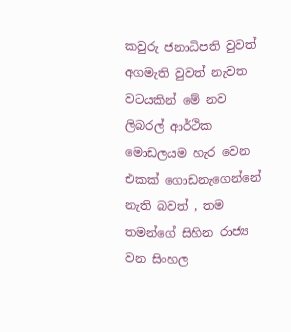කවුරු ජනාධිපති වුවත් අගමැති වුවත් නැවත වටයකින් මේ නව ලිබරල් ආර්ථික මොඩලයම හැර වෙන එකක් ගොඩනැගෙන්නේ නැති බවත් , තම තමන්ගේ සිහින රාජ්‍ය වන සිංහල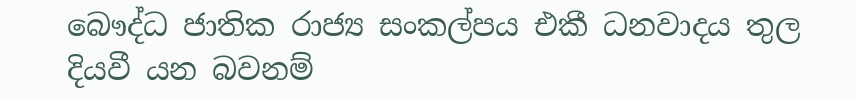බෞද්ධ ජාතික රාජ්‍ය සංකල්පය එකී ධනවාදය තුල දියවී යන බවනම්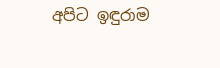අපිට ඉඳුරාම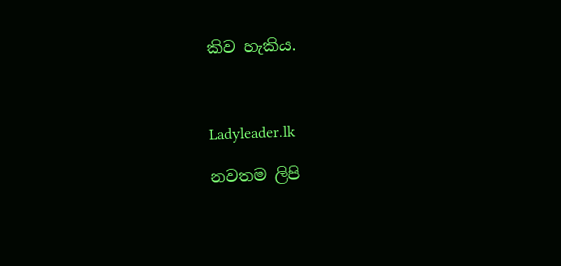කිව හැකිය.



Ladyleader.lk

නවතම ලිපි